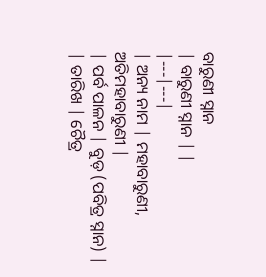ବାରୁଣୀ ସ୍ନାନ
| ବାରୁଣୀ ସ୍ନାନ | |
|---|---|
| ଅନ୍ୟ ନାମ | ମହାବାରୁଣୀ, ଅତିମହାବାରୁଣୀ |
| ପର୍ବ ପାଳନ | ବୁଡ଼ (ପବିତ୍ର ସ୍ନାନ) |
| ତାରିଖ | ଚୈତ୍ର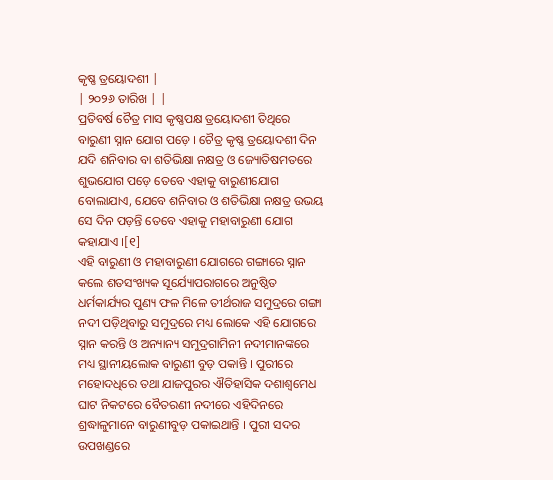କୃଷ୍ଣ ତ୍ରୟୋଦଶୀ |
| ୨୦୨୬ ତାରିଖ | |
ପ୍ରତିବର୍ଷ ଚୈତ୍ର ମାସ କୃଷ୍ଣପକ୍ଷ ତ୍ରୟୋଦଶୀ ତିଥିରେ ବାରୁଣୀ ସ୍ନାନ ଯୋଗ ପଡ଼େ । ଚୈତ୍ର କୃଷ୍ଣ ତ୍ରୟୋଦଶୀ ଦିନ ଯଦି ଶନିବାର ବା ଶତିଭିକ୍ଷା ନକ୍ଷତ୍ର ଓ ଜ୍ୟୋତିଷମତରେ ଶୁଭଯୋଗ ପଡ଼େ ତେବେ ଏହାକୁ ବାରୁଣୀଯୋଗ ବୋଲାଯାଏ, ଯେବେ ଶନିବାର ଓ ଶତିଭିକ୍ଷା ନକ୍ଷତ୍ର ଉଭୟ ସେ ଦିନ ପଡ଼ନ୍ତି ତେବେ ଏହାକୁ ମହାବାରୁଣୀ ଯୋଗ କହାଯାଏ ।[୧]
ଏହି ବାରୁଣୀ ଓ ମହାବାରୁଣୀ ଯୋଗରେ ଗଙ୍ଗାରେ ସ୍ନାନ କଲେ ଶତସଂଖ୍ୟକ ସୂର୍ଯ୍ୟୋପରାଗରେ ଅନୁଷ୍ଠିତ ଧର୍ମକାର୍ଯ୍ୟର ପୁଣ୍ୟ ଫଳ ମିଳେ ତୀର୍ଥରାଜ ସମୁଦ୍ରରେ ଗଙ୍ଗା ନଦୀ ପଡ଼ିଥିବାରୁ ସମୁଦ୍ରରେ ମଧ୍ୟ ଲୋକେ ଏହି ଯୋଗରେ ସ୍ନାନ କରନ୍ତି ଓ ଅନ୍ୟାନ୍ୟ ସମୁଦ୍ରଗାମିନୀ ନଦୀମାନଙ୍କରେ ମଧ୍ୟ ସ୍ଥାନୀୟଲୋକ ବାରୁଣୀ ବୁଡ଼ ପକାନ୍ତି । ପୁରୀରେ ମହୋଦଧିରେ ତଥା ଯାଜପୁରର ଐତିହାସିକ ଦଶାଶ୍ୱମେଧ ଘାଟ ନିକଟରେ ବୈତରଣୀ ନଦୀରେ ଏହିଦିନରେ ଶ୍ରଦ୍ଧାଳୁମାନେ ବାରୁଣୀବୁଡ଼ ପକାଇଥାନ୍ତି । ପୁରୀ ସଦର ଉପଖଣ୍ଡରେ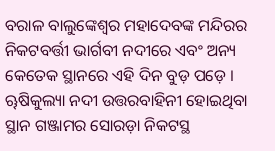ବରାଳ ବାଲୁଙ୍କେଶ୍ୱର ମହାଦେବଙ୍କ ମନ୍ଦିରର ନିକଟବର୍ତ୍ତୀ ଭାର୍ଗବୀ ନଦୀରେ ଏବଂ ଅନ୍ୟ କେତେକ ସ୍ଥାନରେ ଏହି ଦିନ ବୁଡ଼ ପଡ଼େ । ୠଷିକୁଲ୍ୟା ନଦୀ ଉତ୍ତରବାହିନୀ ହୋଇଥିବା ସ୍ଥାନ ଗଞ୍ଜାମର ସୋରଡ଼ା ନିକଟସ୍ଥ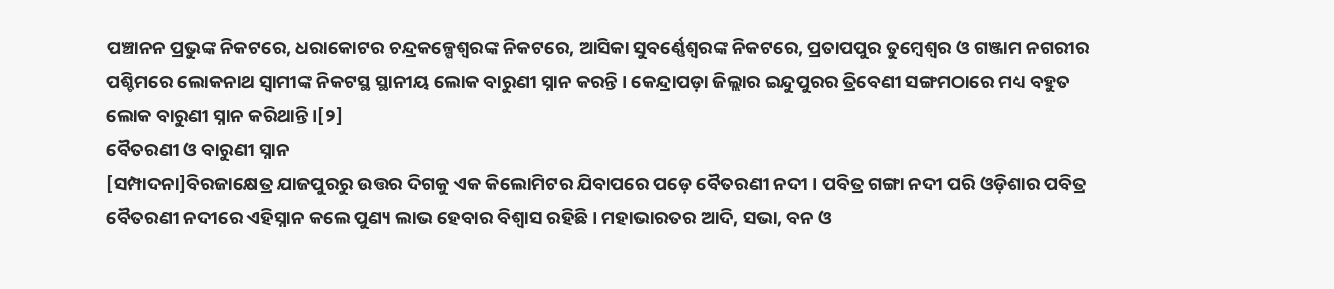ପଞ୍ଚାନନ ପ୍ରଭୁଙ୍କ ନିକଟରେ, ଧରାକୋଟର ଚନ୍ଦ୍ରକଳ୍ପେଶ୍ୱରଙ୍କ ନିକଟରେ, ଆସିକା ସୁବର୍ଣ୍ଣେଶ୍ୱରଙ୍କ ନିକଟରେ, ପ୍ରତାପପୁର ତୁମ୍ବେଶ୍ୱର ଓ ଗଞ୍ଜାମ ନଗରୀର ପଶ୍ଚିମରେ ଲୋକନାଥ ସ୍ୱାମୀଙ୍କ ନିକଟସ୍ଥ ସ୍ଥାନୀୟ ଲୋକ ବାରୁଣୀ ସ୍ନାନ କରନ୍ତି । କେନ୍ଦ୍ରାପଡ଼ା ଜିଲ୍ଲାର ଇନ୍ଦୁପୁରର ତ୍ରିବେଣୀ ସଙ୍ଗମଠାରେ ମଧ୍ୟ ବହୁତ ଲୋକ ବାରୁଣୀ ସ୍ନାନ କରିଥାନ୍ତି ।[୨]
ବୈତରଣୀ ଓ ବାରୁଣୀ ସ୍ନାନ
[ସମ୍ପାଦନା]ବିରଜାକ୍ଷେତ୍ର ଯାଜପୁରରୁ ଉତ୍ତର ଦିଗକୁ ଏକ କିଲୋମିଟର ଯିବାପରେ ପଡ଼େ ବୈତରଣୀ ନଦୀ । ପବିତ୍ର ଗଙ୍ଗା ନଦୀ ପରି ଓଡ଼ିଶାର ପବିତ୍ର ବୈତରଣୀ ନଦୀରେ ଏହିସ୍ନାନ କଲେ ପୁଣ୍ୟ ଲାଭ ହେବାର ବିଶ୍ୱାସ ରହିଛି । ମହାଭାରତର ଆଦି, ସଭା, ବନ ଓ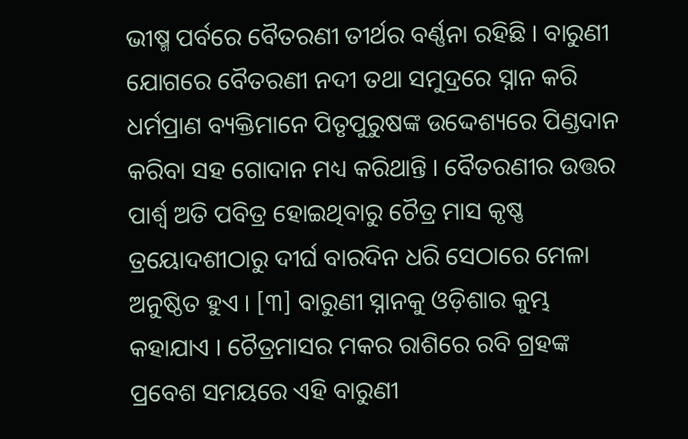ଭୀଷ୍ମ ପର୍ବରେ ବୈତରଣୀ ତୀର୍ଥର ବର୍ଣ୍ଣନା ରହିଛି । ବାରୁଣୀ ଯୋଗରେ ବୈତରଣୀ ନଦୀ ତଥା ସମୁଦ୍ରରେ ସ୍ନାନ କରି ଧର୍ମପ୍ରାଣ ବ୍ୟକ୍ତିମାନେ ପିତୃପୁରୁଷଙ୍କ ଉଦ୍ଦେଶ୍ୟରେ ପିଣ୍ଡଦାନ କରିବା ସହ ଗୋଦାନ ମଧ୍ୟ କରିଥାନ୍ତି । ବୈତରଣୀର ଉତ୍ତର ପାର୍ଶ୍ୱ ଅତି ପବିତ୍ର ହୋଇଥିବାରୁ ଚୈତ୍ର ମାସ କୃଷ୍ଣ ତ୍ରୟୋଦଶୀଠାରୁ ଦୀର୍ଘ ବାରଦିନ ଧରି ସେଠାରେ ମେଳା ଅନୁଷ୍ଠିତ ହୁଏ । [୩] ବାରୁଣୀ ସ୍ନାନକୁ ଓଡ଼ିଶାର କୁମ୍ଭ କହାଯାଏ । ଚୈତ୍ରମାସର ମକର ରାଶିରେ ରବି ଗ୍ରହଙ୍କ ପ୍ରବେଶ ସମୟରେ ଏହି ବାରୁଣୀ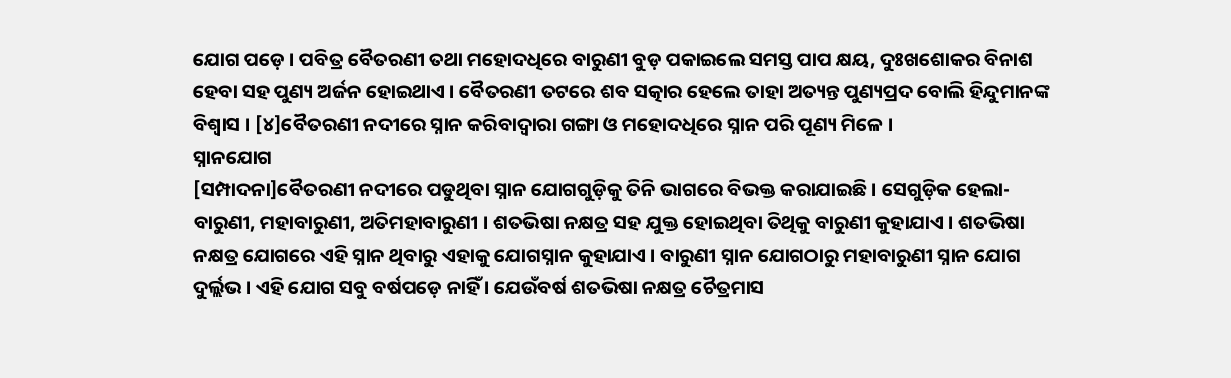ଯୋଗ ପଡ଼େ । ପବିତ୍ର ବୈତରଣୀ ତଥା ମହୋଦଧିରେ ବାରୁଣୀ ବୁଡ଼ ପକାଇଲେ ସମସ୍ତ ପାପ କ୍ଷୟ, ଦୁଃଖଶୋକର ବିନାଶ ହେବା ସହ ପୁଣ୍ୟ ଅର୍ଜନ ହୋଇଥାଏ । ବୈତରଣୀ ତଟରେ ଶବ ସତ୍କାର ହେଲେ ତାହା ଅତ୍ୟନ୍ତ ପୁଣ୍ୟପ୍ରଦ ବୋଲି ହିନ୍ଦୁମାନଙ୍କ ବିଶ୍ୱାସ । [୪]ବୈତରଣୀ ନଦୀରେ ସ୍ନାନ କରିବାଦ୍ୱାରା ଗଙ୍ଗା ଓ ମହୋଦଧିରେ ସ୍ନାନ ପରି ପୂଣ୍ୟ ମିଳେ ।
ସ୍ନାନଯୋଗ
[ସମ୍ପାଦନା]ବୈତରଣୀ ନଦୀରେ ପଡୁଥିବା ସ୍ନାନ ଯୋଗଗୁଡ଼ିକୁ ତିନି ଭାଗରେ ବିଭକ୍ତ କରାଯାଇଛି । ସେଗୁଡ଼ିକ ହେଲା- ବାରୁଣୀ, ମହାବାରୁଣୀ, ଅତିମହାବାରୁଣୀ । ଶତଭିଷା ନକ୍ଷତ୍ର ସହ ଯୁକ୍ତ ହୋଇଥିବା ତିଥିକୁ ବାରୁଣୀ କୁହାଯାଏ । ଶତଭିଷା ନକ୍ଷତ୍ର ଯୋଗରେ ଏହି ସ୍ନାନ ଥିବାରୁ ଏହାକୁ ଯୋଗସ୍ନାନ କୁହାଯାଏ । ବାରୁଣୀ ସ୍ନାନ ଯୋଗଠାରୁ ମହାବାରୁଣୀ ସ୍ନାନ ଯୋଗ ଦୁର୍ଲ୍ଲଭ । ଏହି ଯୋଗ ସବୁ ବର୍ଷପଡ଼େ ନାହିଁ । ଯେଉଁବର୍ଷ ଶତଭିଷା ନକ୍ଷତ୍ର ଚୈତ୍ରମାସ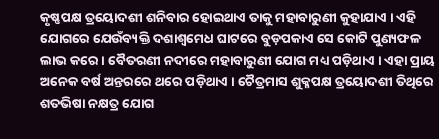କୃଷ୍ଣପକ୍ଷ ତ୍ରୟୋଦଶୀ ଶନିବାର ହୋଇଥାଏ ତାକୁ ମହାବାରୁଣୀ କୁହାଯାଏ । ଏହି ଯୋଗରେ ଯେଉଁବ୍ୟକ୍ତି ଦଶାଶ୍ୱମେଧ ଘାଟରେ ବୁଡ଼ପକାଏ ସେ କୋଟି ପୁଣ୍ୟଫଳ ଲାଭ କରେ । ବୈତରଣୀ ନଦୀରେ ମହାବାରୁଣୀ ଯୋଗ ମଧ୍ୟ ପଡ଼ିଥାଏ । ଏହା ପ୍ରାୟ ଅନେକ ବର୍ଷ ଅନ୍ତରରେ ଥରେ ପଡ଼ିଥାଏ । ଚୈତ୍ରମାସ ଶୁକ୍ଳପକ୍ଷ ତ୍ରୟୋଦଶୀ ତିଥିରେ ଶତଭିଷା ନକ୍ଷତ୍ର ଯୋଗ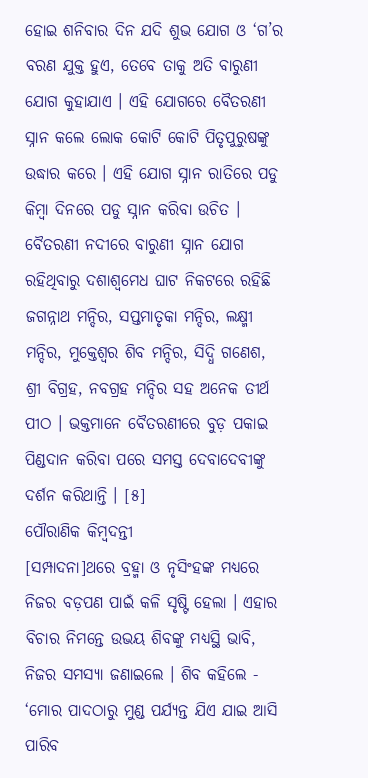ହୋଇ ଶନିବାର ଦିନ ଯଦି ଶୁଭ ଯୋଗ ଓ ‘ଗ’ର ବରଣ ଯୁକ୍ତ ହୁଏ, ତେବେ ତାକୁ ଅତି ବାରୁଣୀ ଯୋଗ କୁହାଯାଏ । ଏହି ଯୋଗରେ ବୈତରଣୀ ସ୍ନାନ କଲେ ଲୋକ କୋଟି କୋଟି ପିତୃପୁରୁଷଙ୍କୁ ଉଦ୍ଧାର କରେ । ଏହି ଯୋଗ ସ୍ନାନ ରାତିରେ ପଡୁ କିମ୍ବା ଦିନରେ ପଡୁ ସ୍ନାନ କରିବା ଉଚିତ । ବୈତରଣୀ ନଦୀରେ ବାରୁଣୀ ସ୍ନାନ ଯୋଗ ରହିଥିବାରୁ ଦଶାଶ୍ୱମେଧ ଘାଟ ନିକଟରେ ରହିଛି ଜଗନ୍ନାଥ ମନ୍ଦିର, ସପ୍ତମାତୃକା ମନ୍ଦିର, ଲକ୍ଷ୍ମୀ ମନ୍ଦିର, ମୁକ୍ତେଶ୍ୱର ଶିବ ମନ୍ଦିର, ସିଦ୍ଧି ଗଣେଶ, ଶ୍ରୀ ବିଗ୍ରହ, ନବଗ୍ରହ ମନ୍ଦିର ସହ ଅନେକ ତୀର୍ଥ ପୀଠ । ଭକ୍ତମାନେ ବୈତରଣୀରେ ବୁଡ଼ ପକାଇ ପିଣ୍ଡଦାନ କରିବା ପରେ ସମସ୍ତ ଦେବାଦେବୀଙ୍କୁ ଦର୍ଶନ କରିଥାନ୍ତି । [୫]
ପୌରାଣିକ କିମ୍ବଦନ୍ତୀ
[ସମ୍ପାଦନା]ଥରେ ବ୍ରହ୍ମା ଓ ନୃସିଂହଙ୍କ ମଧ୍ୟରେ ନିଜର ବଡ଼ପଣ ପାଇଁ କଳି ସୃଷ୍ଟି ହେଲା । ଏହାର ବିଚାର ନିମନ୍ତେ ଉଭୟ ଶିବଙ୍କୁ ମଧ୍ୟସ୍ଥି ଭାବି, ନିଜର ସମସ୍ୟା ଜଣାଇଲେ । ଶିବ କହିଲେ - ‘ମୋର ପାଦଠାରୁ ମୁଣ୍ଡ ପର୍ଯ୍ୟନ୍ତ ଯିଏ ଯାଇ ଆସି ପାରିବ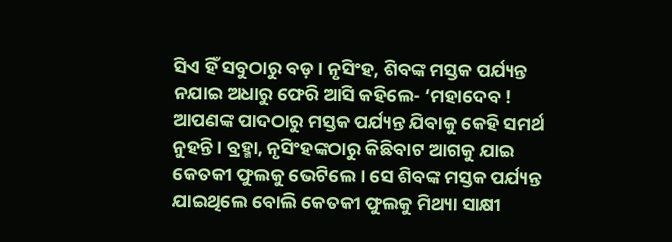ସିଏ ହିଁ ସବୁଠାରୁ ବଡ଼ । ନୃସିଂହ, ଶିବଙ୍କ ମସ୍ତକ ପର୍ଯ୍ୟନ୍ତ ନଯାଇ ଅଧାରୁ ଫେରି ଆସି କହିଲେ- ‘ମହାଦେବ ! ଆପଣଙ୍କ ପାଦଠାରୁ ମସ୍ତକ ପର୍ଯ୍ୟନ୍ତ ଯିବାକୁ କେହି ସମର୍ଥ ନୁହନ୍ତି । ବ୍ରହ୍ମା, ନୃସିଂହଙ୍କଠାରୁ କିଛିବାଟ ଆଗକୁ ଯାଇ କେତକୀ ଫୁଲକୁ ଭେଟିଲେ । ସେ ଶିବଙ୍କ ମସ୍ତକ ପର୍ଯ୍ୟନ୍ତ ଯାଇଥିଲେ ବୋଲି କେତକୀ ଫୁଲକୁ ମିଥ୍ୟା ସାକ୍ଷୀ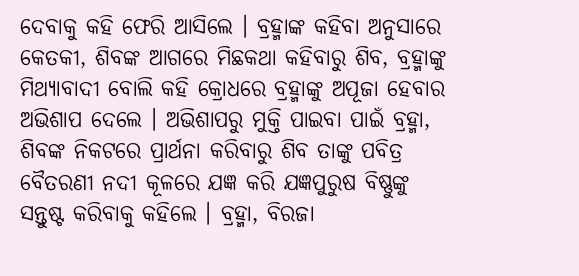ଦେବାକୁ କହି ଫେରି ଆସିଲେ । ବ୍ରହ୍ମାଙ୍କ କହିବା ଅନୁସାରେ କେତକୀ, ଶିବଙ୍କ ଆଗରେ ମିଛକଥା କହିବାରୁ ଶିବ, ବ୍ରହ୍ମାଙ୍କୁ ମିଥ୍ୟାବାଦୀ ବୋଲି କହି କ୍ରୋଧରେ ବ୍ରହ୍ମାଙ୍କୁ ଅପୂଜା ହେବାର ଅଭିଶାପ ଦେଲେ । ଅଭିଶାପରୁ ମୁକ୍ତି ପାଇବା ପାଇଁ ବ୍ରହ୍ମା, ଶିବଙ୍କ ନିକଟରେ ପ୍ରାର୍ଥନା କରିବାରୁ ଶିବ ତାଙ୍କୁ ପବିତ୍ର ବୈତରଣୀ ନଦୀ କୂଳରେ ଯଜ୍ଞ କରି ଯଜ୍ଞପୁରୁଷ ବିଷ୍ଣୁଙ୍କୁ ସନ୍ତୁଷ୍ଟ କରିବାକୁ କହିଲେ । ବ୍ରହ୍ମା, ବିରଜା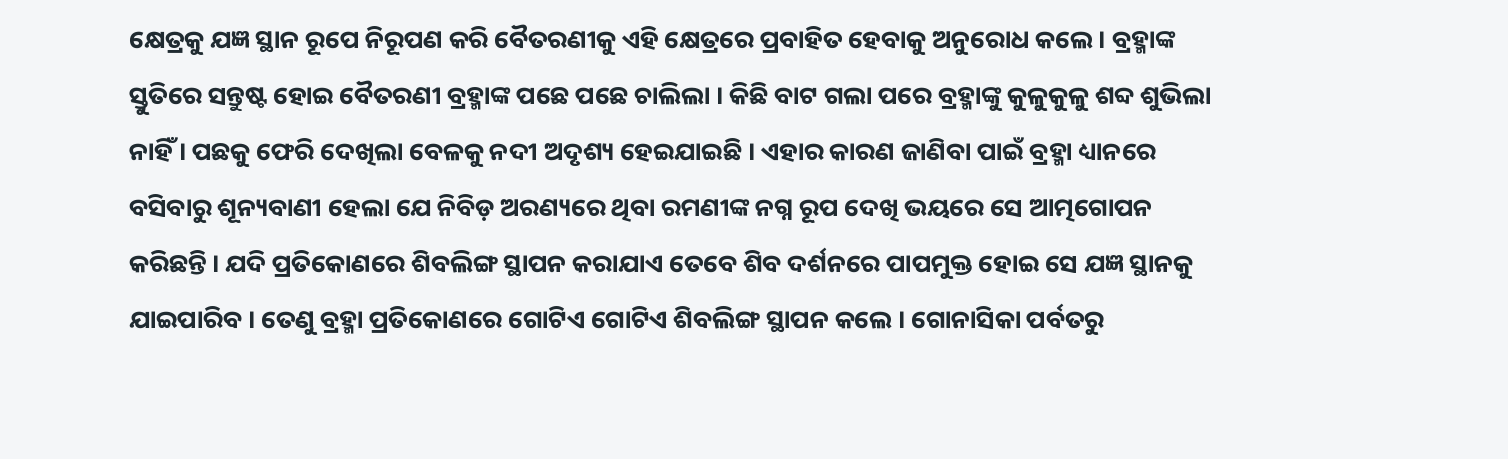କ୍ଷେତ୍ରକୁ ଯଜ୍ଞ ସ୍ଥାନ ରୂପେ ନିରୂପଣ କରି ବୈତରଣୀକୁ ଏହି କ୍ଷେତ୍ରରେ ପ୍ରବାହିତ ହେବାକୁ ଅନୁରୋଧ କଲେ । ବ୍ରହ୍ମାଙ୍କ ସ୍ତୁତିରେ ସନ୍ତୁଷ୍ଟ ହୋଇ ବୈତରଣୀ ବ୍ରହ୍ମାଙ୍କ ପଛେ ପଛେ ଚାଲିଲା । କିଛି ବାଟ ଗଲା ପରେ ବ୍ରହ୍ମାଙ୍କୁ କୁଳୁକୁଳୁ ଶବ୍ଦ ଶୁଭିଲା ନାହିଁ । ପଛକୁ ଫେରି ଦେଖିଲା ବେଳକୁ ନଦୀ ଅଦୃଶ୍ୟ ହେଇଯାଇଛି । ଏହାର କାରଣ ଜାଣିବା ପାଇଁ ବ୍ରହ୍ମା ଧ୍ୟାନରେ ବସିବାରୁ ଶୂନ୍ୟବାଣୀ ହେଲା ଯେ ନିବିଡ଼ ଅରଣ୍ୟରେ ଥିବା ରମଣୀଙ୍କ ନଗ୍ନ ରୂପ ଦେଖି ଭୟରେ ସେ ଆତ୍ମଗୋପନ କରିଛନ୍ତି । ଯଦି ପ୍ରତିକୋଣରେ ଶିବଲିଙ୍ଗ ସ୍ଥାପନ କରାଯାଏ ତେବେ ଶିବ ଦର୍ଶନରେ ପାପମୁକ୍ତ ହୋଇ ସେ ଯଜ୍ଞ ସ୍ଥାନକୁ ଯାଇପାରିବ । ତେଣୁ ବ୍ରହ୍ମା ପ୍ରତିକୋଣରେ ଗୋଟିଏ ଗୋଟିଏ ଶିବଲିଙ୍ଗ ସ୍ଥାପନ କଲେ । ଗୋନାସିକା ପର୍ବତରୁ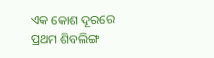ଏକ କୋଶ ଦୂରରେ ପ୍ରଥମ ଶିବଲିଙ୍ଗ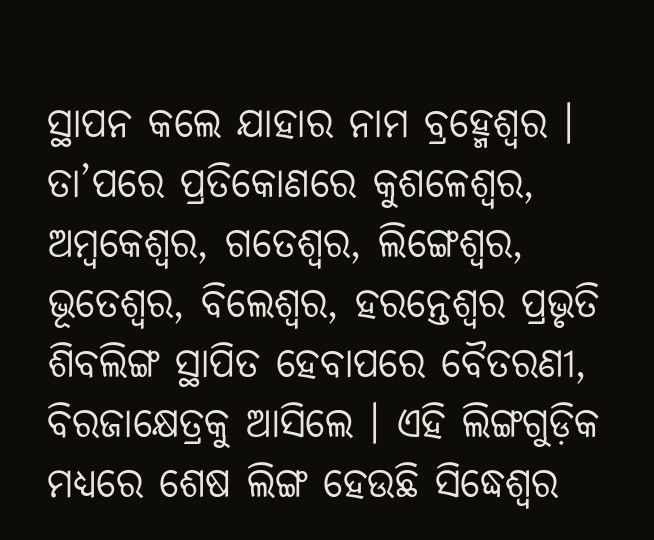ସ୍ଥାପନ କଲେ ଯାହାର ନାମ ବ୍ରହ୍ମେଶ୍ୱର । ତା’ପରେ ପ୍ରତିକୋଣରେ କୁଶଳେଶ୍ୱର, ଅମ୍ବକେଶ୍ୱର, ଗତେଶ୍ୱର, ଲିଙ୍ଗେଶ୍ୱର, ଭୂତେଶ୍ୱର, ବିଲେଶ୍ୱର, ହରନ୍ତେଶ୍ୱର ପ୍ରଭୃତି ଶିବଲିଙ୍ଗ ସ୍ଥାପିତ ହେବାପରେ ବୈତରଣୀ, ବିରଜାକ୍ଷେତ୍ରକୁ ଆସିଲେ । ଏହି ଲିଙ୍ଗଗୁଡ଼ିକ ମଧ୍ୟରେ ଶେଷ ଲିଙ୍ଗ ହେଉଛି ସିଦ୍ଧେଶ୍ୱର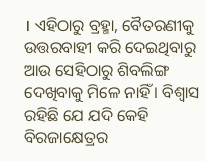। ଏହିଠାରୁ ବ୍ରହ୍ମା, ବୈତରଣୀକୁ ଉତ୍ତରବାହୀ କରି ଦେଇଥିବାରୁ ଆଉ ସେହିଠାରୁ ଶିବଲିଙ୍ଗ ଦେଖିବାକୁ ମିଳେ ନାହିଁ । ବିଶ୍ୱାସ ରହିଛି ଯେ ଯଦି କେହି ବିରଜାକ୍ଷେତ୍ରର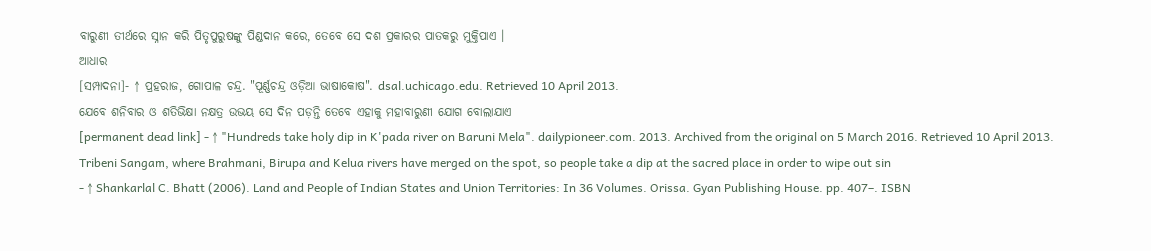ବାରୁଣୀ ତୀର୍ଥରେ ସ୍ନାନ କରି ପିତୃପୁରୁଷଙ୍କୁ ପିଣ୍ଡଦାନ କରେ, ତେବେ ସେ ଦଶ ପ୍ରକାରର ପାତକରୁ ମୁକ୍ତିପାଏ ।
ଆଧାର
[ସମ୍ପାଦନା]- ↑ ପ୍ରହରାଜ, ଗୋପାଳ ଚନ୍ଦ୍ର. "ପୂର୍ଣ୍ଣଚନ୍ଦ୍ର ଓଡ଼ିଆ ଭାଷାକୋଷ". dsal.uchicago.edu. Retrieved 10 April 2013.
ଯେବେ ଶନିବାର ଓ ଶତିଭିକ୍ଷା ନକ୍ଷତ୍ର ଉଭୟ ସେ ଦିନ ପଡ଼ନ୍ତି ତେବେ ଏହାକୁ ମହାବାରୁଣୀ ଯୋଗ ବୋଲାଯାଏ
[permanent dead link] - ↑ "Hundreds take holy dip in K'pada river on Baruni Mela". dailypioneer.com. 2013. Archived from the original on 5 March 2016. Retrieved 10 April 2013.
Tribeni Sangam, where Brahmani, Birupa and Kelua rivers have merged on the spot, so people take a dip at the sacred place in order to wipe out sin
- ↑ Shankarlal C. Bhatt (2006). Land and People of Indian States and Union Territories: In 36 Volumes. Orissa. Gyan Publishing House. pp. 407–. ISBN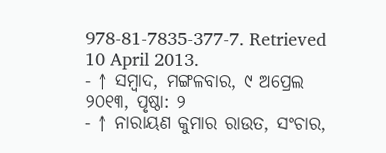978-81-7835-377-7. Retrieved 10 April 2013.
- ↑ ସମ୍ବାଦ, ମଙ୍ଗଳବାର, ୯ ଅପ୍ରେଲ ୨୦୧୩, ପୃଷ୍ଠା: ୨
- ↑ ନାରାୟଣ କୁମାର ରାଉତ, ସଂଚାର,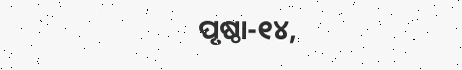ପୃଷ୍ଠା-୧୪,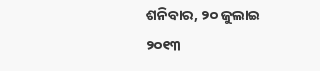ଶନିବାର, ୨୦ ଜୁଲାଇ ୨୦୧୩